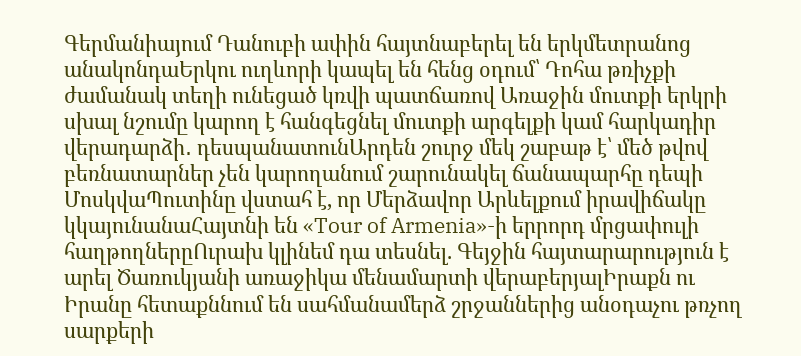Գերմանիայում Դանուբի ափին հայտնաբերել են երկմետրանոց անակոնդաԵրկու ուղևորի կապել են հենց օդում՝ Դոհա թռիչքի ժամանակ տեղի ունեցած կռվի պատճառով Առաջին մուտքի երկրի սխալ նշումը կարող է հանգեցնել մուտքի արգելքի կամ հարկադիր վերադարձի․ դեսպանատունԱրդեն շուրջ մեկ շաբաթ է՝ մեծ թվով բեռնատարներ չեն կարողանում շարունակել ճանապարհը դեպի ՄոսկվաՊուտինը վստահ է, որ Մերձավոր Արևելքում իրավիճակը կկայունանաՀայտնի են «Tour of Armenia»-ի երրորդ մրցափուլի հաղթողներըՈւրախ կլինեմ դա տեսնել. Գեյջին հայտարարություն է արել Ծառուկյանի առաջիկա մենամարտի վերաբերյալԻրաքն ու Իրանը հետաքննում են սահմանամերձ շրջաններից անօդաչու թռչող սարքերի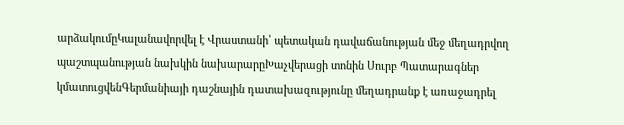արձակումըԿալանավորվել է Վրաստանի՝ պետական դավաճանության մեջ մեղադրվող պաշտպանության նախկին նախարարըԽաչվերացի տոնին Սուրբ Պատարագներ կմատուցվենԳերմանիայի դաշնային դատախազությունը մեղադրանք է առաջադրել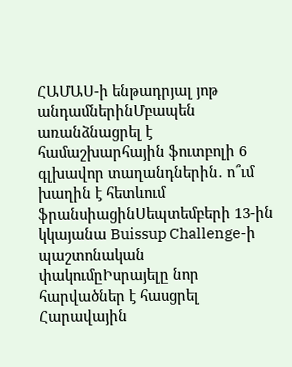ՀԱՄԱՍ-ի ենթադրյալ յոթ անդամներինՄբապեն առանձնացրել է համաշխարհային ֆուտբոլի 6 գլխավոր տաղանդներին․ ո՞ւմ խաղին է հետևում ֆրանսիացինՍեպտեմբերի 13-ին կկայանա Buissup Challenge-ի պաշտոնական փակումըԻսրայելը նոր հարվածներ է հասցրել Հարավային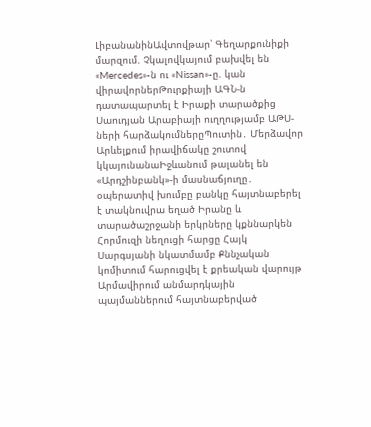ԼիբանանինԱվտովթար՝ Գեղարքունիքի մարզում. Չկալովկայում բախվել են «Mercedes»-ն ու «Nissan»-ը. կան վիրավորներԹուրքիայի ԱԳՆ-ն դատապարտել է Իրաքի տարածքից Սաուդյան Արաբիայի ուղղությամբ ԱԹՍ-ների հարձակումներըՊուտին․ Մերձավոր Արևելքում իրավիճակը շուտով կկայունանաԻջևանում թալանել են «Արդշինբանկ»-ի մասնաճյուղը․ օպերատիվ խումբը բանկը հայտնաբերել է տակնուվրա եղած Իրանը և տարածաշրջանի երկրները կքննարկեն Հորմուզի նեղուցի հարցը Հայկ Սարգսյանի նկատմամբ Քննչական կոմիտում հարուցվել է քրեական վարույթ Արմավիրում անմարդկային պայմաններում հայտնաբերված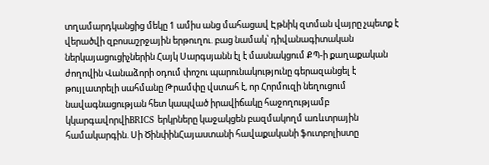տղամարդկանցից մեկը 1 ամիս անց մահացավ Էթնիկ զտման վայրը չպետք է վերածվի զբոսաշրջային երթուղու. բաց նամակ՝ դիվանագիտական ներկայացուցիչներին Հայկ Սարգսյանն էլ է մասնակցում ՔՊ-ի քաղաքական ժողովին Վանաձորի օդում փոշու պարունակությունը գերազանցել է թույլատրելի սահմանը Թրամփը վստահ է, որ Հորմուզի նեղուցում նավագնացության հետ կապված իրավիճակը հաջողությամբ կկարգավորվիBRICS երկրները կաջակցեն բազմակողմ առևտրային համակարգին. Սի ԾինփինՀայաստանի հավաքականի ֆուտբոլիստը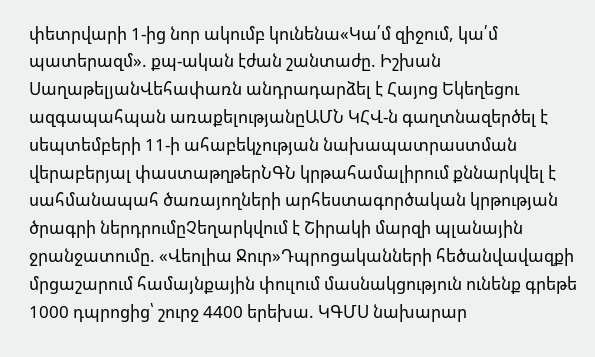փետրվարի 1-ից նոր ակումբ կունենա«Կա՛մ զիջում, կա՛մ պատերազմ». քպ-ական էժան շանտաժը. Իշխան ՍաղաթելյանՎեհափառն անդրադարձել է Հայոց Եկեղեցու ազգապահպան առաքելությանըԱՄՆ ԿՀՎ-ն գաղտնազերծել է սեպտեմբերի 11-ի ահաբեկչության նախապատրաստման վերաբերյալ փաստաթղթերՆԳՆ կրթահամալիրում քննարկվել է սահմանապահ ծառայողների արհեստագործական կրթության ծրագրի ներդրումըՉեղարկվում է Շիրակի մարզի պլանային ջրանջատումը. «Վեոլիա Ջուր»Դպրոցականների հեծանվավազքի մրցաշարում համայնքային փուլում մասնակցություն ունենք գրեթե 1000 դպրոցից՝ շուրջ 4400 երեխա. ԿԳՄՍ նախարար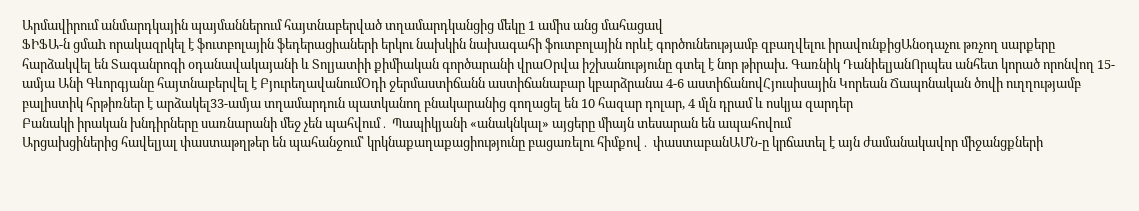Արմավիրում անմարդկային պայմաններում հայտնաբերված տղամարդկանցից մեկը 1 ամիս անց մահացավ
ՖԻՖԱ-ն ցմաh որակազրկել է ֆուտբոլային ֆեդերացիաների երկու նախկին նախագահի ֆուտբոլային որևէ գործունեությամբ զբաղվելու իրավունքիցԱնօդաչու թռչող սարքերը հարձակվել են Տագանրոգի օդանավակայանի և Տոլյատիի քիմիական գործարանի վրաՕրվա իշխանությունը գտել է նոր թիրախ. Գառնիկ ԴանիելյանՈրպես անհետ կորած որոնվող 15-ամյա Անի Գևորգյանը հայտնաբերվել է ԲյուրեղավանումՕդի ջերմաստիճանն աստիճանաբար կբարձրանա 4-6 աստիճանովՀյուսիսային Կորեան Ճապոնական ծովի ուղղությամբ բալիստիկ հրթիռներ է արձակել33-ամյա տղամարդուն պատկանող բնակարանից գողացել են 10 հազար դոլար, 4 մլն դրամ և ոսկյա զարդեր
Բանակի իրական խնդիրները սառնարանի մեջ չեն պահվում․ Պապիկյանի «անակնկալ» այցերը միայն տեսարան են ապահովում
Արցախցիներից հավելյալ փաստաթղթեր են պահանջում՝ կրկնաքաղաքացիությունը բացառելու հիմքով․ փաստաբանԱՄՆ-ը կրճատել է այն ժամանակավոր միջանցքների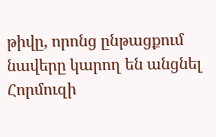թիվը, որոնց ընթացքում նավերը կարող են անցնել Հորմուզի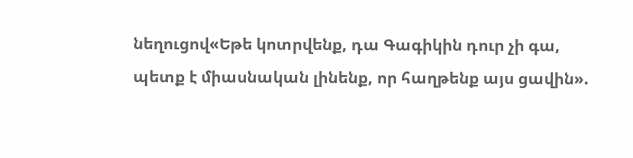նեղուցով«Եթե կոտրվենք, դա Գագիկին դուր չի գա, պետք է միասնական լինենք, որ հաղթենք այս ցավին».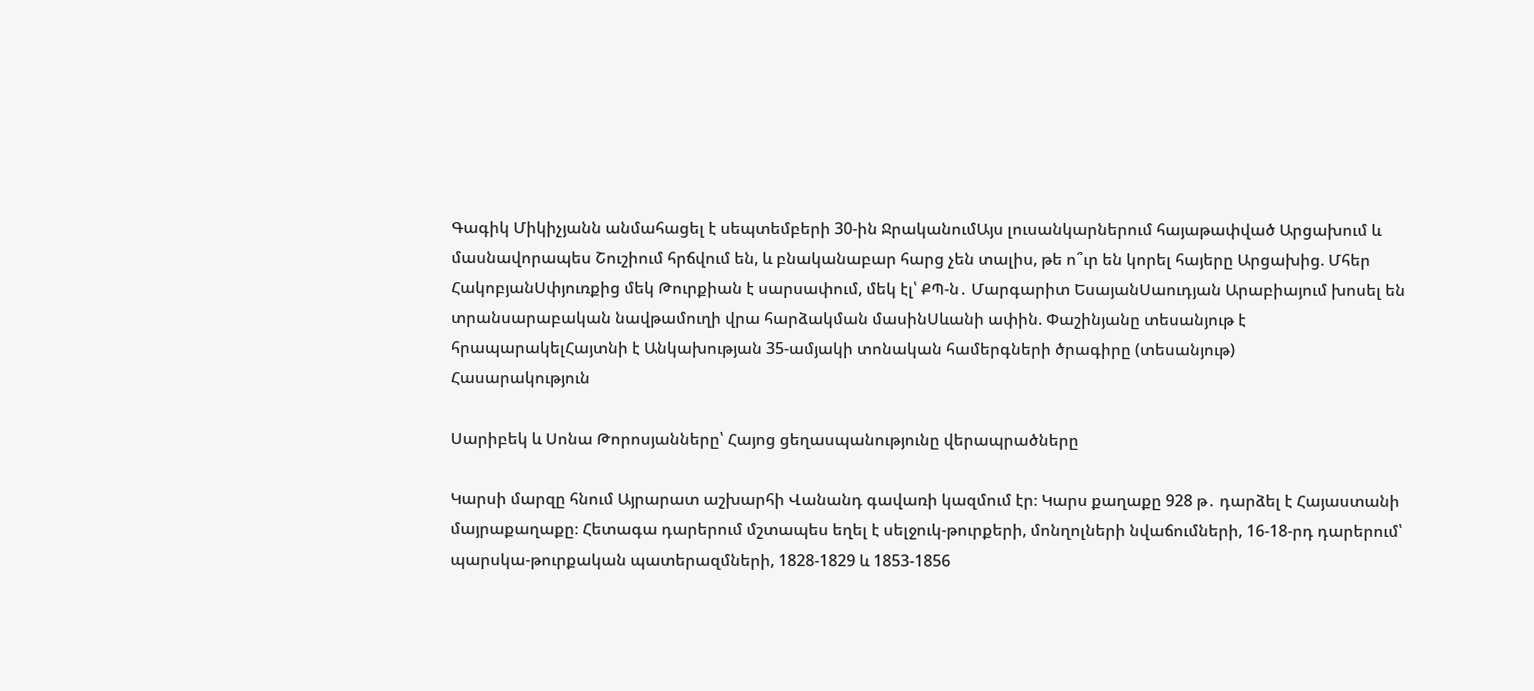Գագիկ Միկիչյանն անմահացել է սեպտեմբերի 30-ին ՋրականումԱյս լուսանկարներում հայաթափված Արցախում և մասնավորապես Շուշիում հրճվում են, և բնականաբար հարց չեն տալիս, թե ո՞ւր են կորել հայերը Արցախից. Մհեր ՀակոբյանՍփյուռքից մեկ Թուրքիան է սարսափում, մեկ էլ՝ ՔՊ-ն․ Մարգարիտ ԵսայանՍաուդյան Արաբիայում խոսել են տրանսարաբական նավթամուղի վրա հարձակման մասինՍևանի ափին. Փաշինյանը տեսանյութ է հրապարակելՀայտնի է Անկախության 35-ամյակի տոնական համերգների ծրագիրը (տեսանյութ)
Հասարակություն

Սարիբեկ և Սոնա Թորոսյանները՝ Հայոց ցեղասպանությունը վերապրածները

Կարսի մարզը հնում Այրարատ աշխարհի Վանանդ գավառի կազմում էր։ Կարս քաղաքը 928 թ․ դարձել է Հայաստանի մայրաքաղաքը։ Հետագա դարերում մշտապես եղել է սելջուկ-թուրքերի, մոնղոլների նվաճումների, 16-18-րդ դարերում՝ պարսկա-թուրքական պատերազմների, 1828-1829 և 1853-1856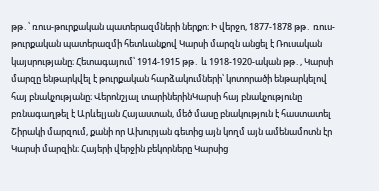թթ․՝ ռուս-թուրքական պատերազմների ներքո։ Ի վերջո, 1877-1878 թթ․ ռուս-թուրքական պատերազմի հետևանքով Կարսի մարզն անցել է Ռուսական կայսրությանը։ Հետագայում՝ 1914-1915 թթ․ և 1918-1920-ական թթ․, Կարսի մարզը ենթարկվել է թուրքական հարձակումների՝ կոտորածի ենթարկելով հայ բնակչությանը։ Վերոնշյալ տարիներինԿարսի հայ բնակչությունը բռնագաղթել է Արևելյան Հայաստան, մեծ մասը բնակություն է հաստատել Շիրակի մարզում, քանի որ Ախուրյան գետից այն կողմ այն ամենամոտն էր Կարսի մարզին։ Հայերի վերջին բեկորները Կարսից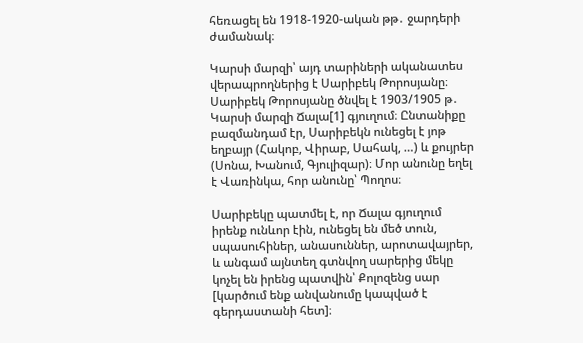հեռացել են 1918-1920-ական թթ․ ջարդերի ժամանակ։

Կարսի մարզի՝ այդ տարիների ականատես վերապրողներից է Սարիբեկ Թորոսյանը։ Սարիբեկ Թորոսյանը ծնվել է 1903/1905 թ․ Կարսի մարզի Ճալա[1] գյուղում։ Ընտանիքը բազմանդամ էր, Սարիբեկն ունեցել է յոթ եղբայր (Հակոբ, Վիրաբ, Սահակ, …) և քույրեր (Սոնա, Խանում, Գյուլիզար)։ Մոր անունը եղել է Վառինկա, հոր անունը՝ Պողոս։

Սարիբեկը պատմել է, որ Ճալա գյուղում իրենք ունևոր էին, ունեցել են մեծ տուն, սպասուհիներ, անասուններ, արոտավայրեր, և անգամ այնտեղ գտնվող սարերից մեկը կոչել են իրենց պատվին՝ Քոլոզենց սար [կարծում ենք անվանումը կապված է գերդաստանի հետ]։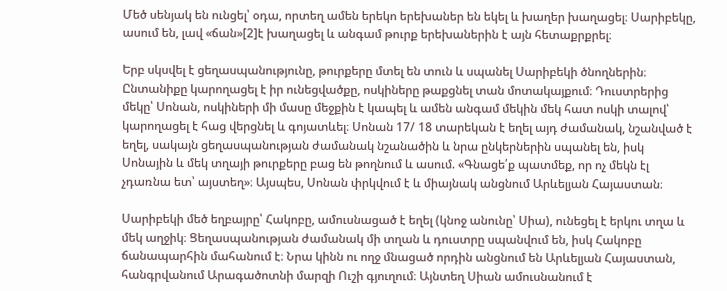Մեծ սենյակ են ունցել՝ օդա, որտեղ ամեն երեկո երեխաներ են եկել և խաղեր խաղացել։ Սարիբեկը, ասում են, լավ «ճան»[2]է խաղացել և անգամ թուրք երեխաներին է այն հետաքրքրել։

Երբ սկսվել է ցեղասպանությունը, թուրքերը մտել են տուն և սպանել Սարիբեկի ծնողներին։ Ընտանիքը կարողացել է իր ունեցվածքը, ոսկիները թաքցնել տան մոտակայքում։ Դուստրերից մեկը՝ Սոնան, ոսկիների մի մասը մեջքին է կապել և ամեն անգամ մեկին մեկ հատ ոսկի տալով՝ կարողացել է հաց վերցնել և գոյատևել։ Սոնան 17/ 18 տարեկան է եղել այդ ժամանակ, նշանված է եղել, սակայն ցեղասպանության ժամանակ նշանածին և նրա ընկերներին սպանել են, իսկ Սոնային և մեկ տղայի թուրքերը բաց են թողնում և ասում. «Գնացե՛ք պատմեք, որ ոչ մեկն էլ չդառնա ետ՝ այստեղ»։ Այսպես, Սոնան փրկվում է և միայնակ անցնում Արևելյան Հայաստան։

Սարիբեկի մեծ եղբայրը՝ Հակոբը, ամուսնացած է եղել (կնոջ անունը՝ Սիա), ունեցել է երկու տղա և մեկ աղջիկ։ Ցեղասպանության ժամանակ մի տղան և դուստրը սպանվում են, իսկ Հակոբը ճանապարհին մահանում է։ Նրա կինն ու ողջ մնացած որդին անցնում են Արևելյան Հայաստան, հանգրվանում Արագածոտնի մարզի Ուշի գյուղում։ Այնտեղ Սիան ամուսնանում է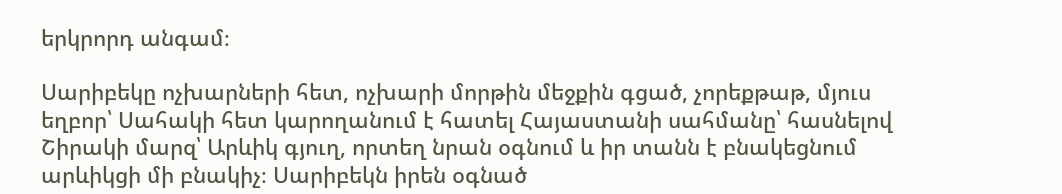երկրորդ անգամ։

Սարիբեկը ոչխարների հետ, ոչխարի մորթին մեջքին գցած, չորեքթաթ, մյուս եղբոր՝ Սահակի հետ կարողանում է հատել Հայաստանի սահմանը՝ հասնելով Շիրակի մարզ՝ Արևիկ գյուղ, որտեղ նրան օգնում և իր տանն է բնակեցնում արևիկցի մի բնակիչ։ Սարիբեկն իրեն օգնած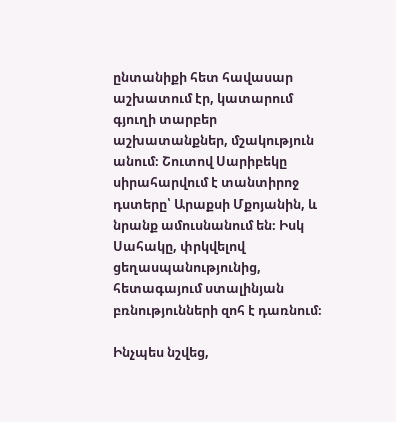ընտանիքի հետ հավասար աշխատում էր, կատարում գյուղի տարբեր աշխատանքներ, մշակություն անում։ Շուտով Սարիբեկը սիրահարվում է տանտիրոջ դստերը՝ Արաքսի Մքոյանին, և նրանք ամուսնանում են։ Իսկ Սահակը, փրկվելով ցեղասպանությունից, հետագայում ստալինյան բռնությունների զոհ է դառնում։

Ինչպես նշվեց,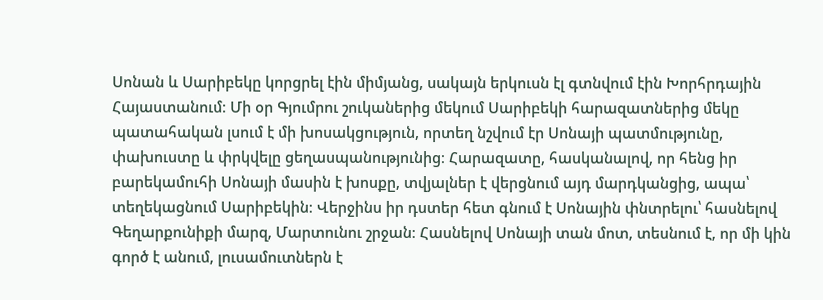Սոնան և Սարիբեկը կորցրել էին միմյանց, սակայն երկուսն էլ գտնվում էին Խորհրդային Հայաստանում։ Մի օր Գյումրու շուկաներից մեկում Սարիբեկի հարազատներից մեկը պատահական լսում է մի խոսակցություն, որտեղ նշվում էր Սոնայի պատմությունը, փախուստը և փրկվելը ցեղասպանությունից։ Հարազատը, հասկանալով, որ հենց իր բարեկամուհի Սոնայի մասին է խոսքը, տվյալներ է վերցնում այդ մարդկանցից, ապա՝ տեղեկացնում Սարիբեկին։ Վերջինս իր դստեր հետ գնում է Սոնային փնտրելու՝ հասնելով Գեղարքունիքի մարզ, Մարտունու շրջան։ Հասնելով Սոնայի տան մոտ, տեսնում է, որ մի կին գործ է անում, լուսամուտներն է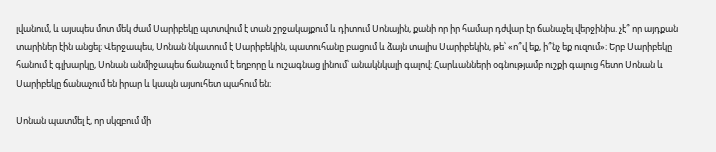լվանում, և այսպես մոտ մեկ ժամ Սարիբեկը պտտվում է տան շրջակայքում և դիտում Սոնային, քանի որ իր համար դժվար էր ճանաչել վերջինիս. չէ՞ որ այդքան տարիներ էին անցել։ Վերջապես, Սոնան նկատում է Սարիբեկին, պատուհանը բացում և ձայն տալիս Սարիբեկին, թե՝ «ո՞վ եք, ի՞նչ եք ուզում»։ Երբ Սարիբեկը հանում է գլխարկը, Սոնան անմիջապես ճանաչում է եղբորը և ուշագնաց լինում՝ անակնկալի գալով։ Հարևանների օգնությամբ ուշքի գալուց հետո Սոնան և Սարիբեկը ճանաչում են իրար և կապն այսուհետ պահում են։

Սոնան պատմել է, որ սկզբում մի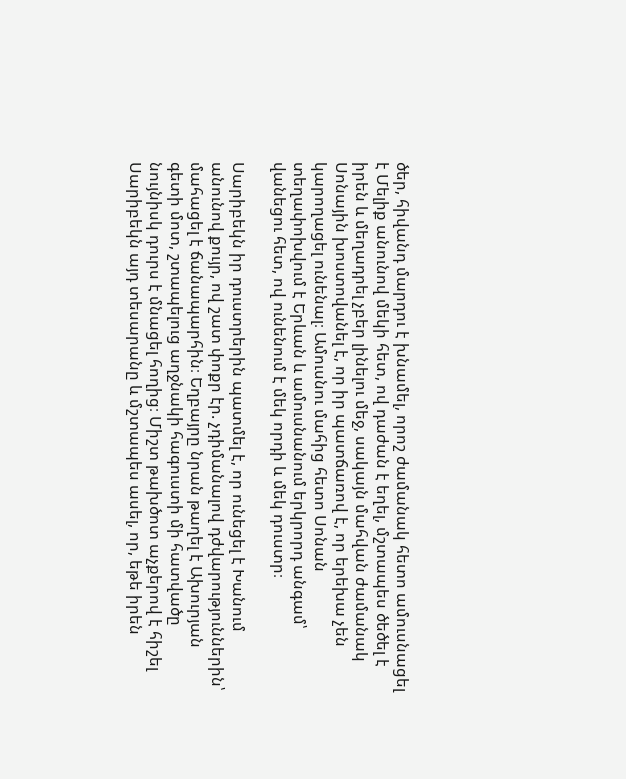ծեր, հիվանդ մարդու է խնամել, որոշ ժամանակ հետո ամուսնացել է Մելիք անունով մեկի հետ, ով դաժան է եղել, մշտապես ծեծել է իրեն և մեղադրել չբեր լինելու մեջ, սակայն մահվան ժամանակ Սոնային խոստովանել է, որ իր պատճառով է, որ երեխա չեն կարողացել ունենալ։ Ամուսնու մահից հետո Սոնան տեղափոխվում է Երևան և ամուսնանում երկրորդ անգամ՝ վանեցու հետ, ով ունենում է մեկ որդի և մեկ դուստր։

Սարիբեկն իր դուստրերին պատմել է, որ ունեցել է Խանում անունով քույր, ով շատ փոքր էր. չդիմանալով դժվարություններին՝ մահացել է ճանապարհին։ Եղբայրը նրան թաղել է Ախուրյան գետի մոտ, շտապելուց աղջնակի հագուստի մի հատվածը նույնիսկ դուրս է մնացել հողից։ Միշտ թախծոտ աչքերով է հիշել Սարիբեկն այդ տեսարանը և մշտապես ասել, որ, եթե իրեն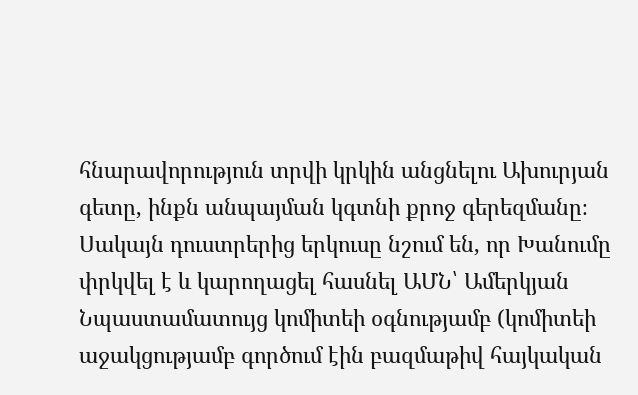հնարավորություն տրվի կրկին անցնելու Ախուրյան գետը, ինքն անպայման կգտնի քրոջ գերեզմանը։ Սակայն դուստրերից երկուսը նշում են, որ Խանումը փրկվել է և կարողացել հասնել ԱՄՆ՝ Ամերկյան Նպաստամատույց կոմիտեի օգնությամբ (կոմիտեի աջակցությամբ գործում էին բազմաթիվ հայկական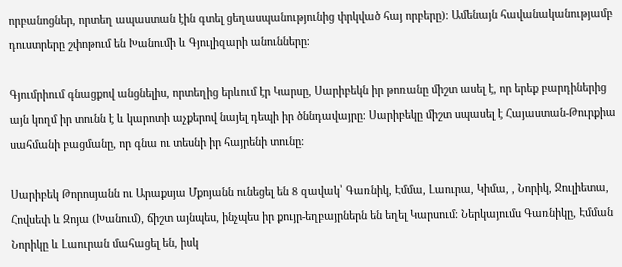որբանոցներ, որտեղ ապաստան էին գտել ցեղասպանությունից փրկված հայ որբերը)։ Ամենայն հավանականությամբ դուստրերը շփոթում են Խանումի և Գյուլիզարի անունները։

Գյումրիում գնացքով անցնելիս, որտեղից երևում էր Կարսը, Սարիբեկն իր թոռանը միշտ ասել է, որ երեք բարդիներից այն կողմ իր տունն է և կարոտի աչքերով նայել դեպի իր ծննդավայրը։ Սարիբեկը միշտ սպասել է Հայաստան-Թուրքիա սահմանի բացմանը, որ գնա ու տեսնի իր հայրենի տունը։

Սարիբեկ Թորոսյանն ու Արաքսյա Մքոյանն ունեցել են 8 զավակ՝ Գառնիկ, Էմմա, Լաուրա, Կիմա, , Նորիկ, Ջուլիետա, Հովսեփ և Զոյա (Խանում), ճիշտ այնպես, ինչպես իր քույր-եղբայրներն են եղել Կարսում։ Ներկայումս Գառնիկը, Էմման Նորիկը և Լաուրան մահացել են, իսկ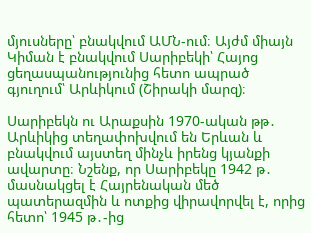մյուսները՝ բնակվում ԱՄՆ-ում։ Այժմ միայն Կիման է բնակվում Սարիբեկի՝ Հայոց ցեղասպանությունից հետո ապրած գյուղում՝ Արևիկում (Շիրակի մարզ)։

Սարիբեկն ու Արաքսին 1970-ական թթ․ Արևիկից տեղափոխվում են Երևան և բնակվում այստեղ մինչև իրենց կյանքի ավարտը։ Նշենք, որ Սարիբեկը 1942 թ․ մասնակցել է Հայրենական մեծ պատերազմին և ոտքից վիրավորվել է, որից հետո՝ 1945 թ․-ից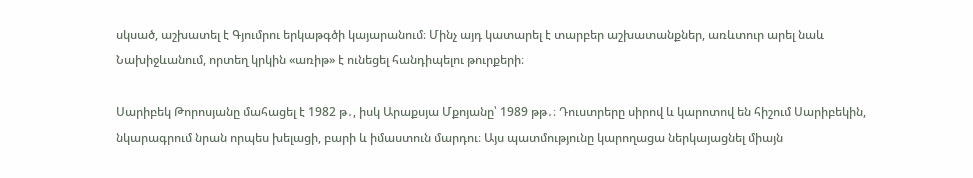սկսած, աշխատել է Գյումրու երկաթգծի կայարանում։ Մինչ այդ կատարել է տարբեր աշխատանքներ, առևտուր արել նաև Նախիջևանում, որտեղ կրկին «առիթ» է ունեցել հանդիպելու թուրքերի։

Սարիբեկ Թորոսյանը մահացել է 1982 թ․, իսկ Արաքսյա Մքոյանը՝ 1989 թթ․։ Դուստրերը սիրով և կարոտով են հիշում Սարիբեկին, նկարագրում նրան որպես խելացի, բարի և իմաստուն մարդու։ Այս պատմությունը կարողացա ներկայացնել միայն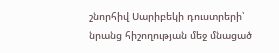շնորհիվ Սարիբեկի դուստրերի՝ նրանց հիշողության մեջ մնացած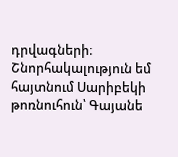դրվագների։ Շնորհակալություն եմ հայտնում Սարիբեկի թոռնուհուն՝ Գայանե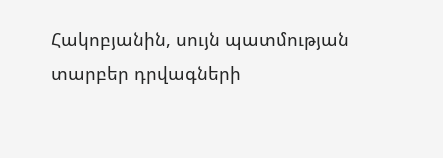Հակոբյանին, սույն պատմության տարբեր դրվագների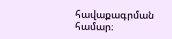հավաքագրման համար։